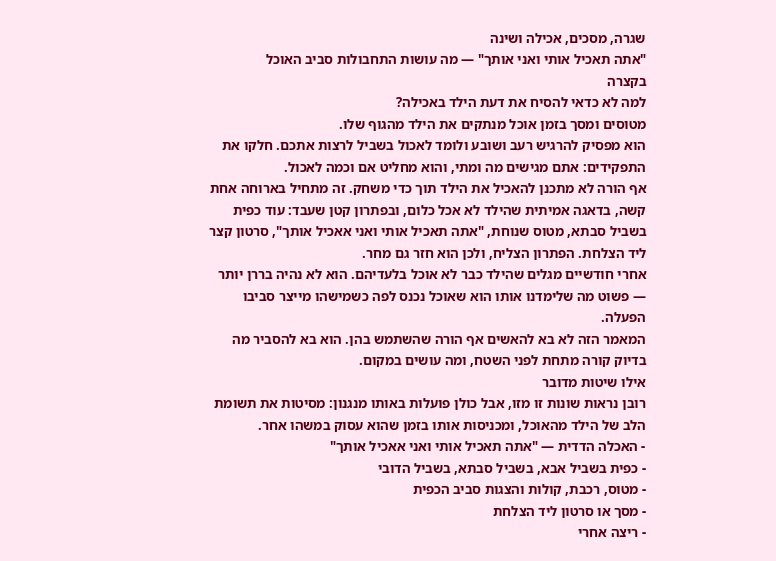שגרה, מסכים, אכילה ושינה
"אתה תאכיל אותי ואני אותך" — מה עושות התחבולות סביב האוכל
בקצרה
למה לא כדאי להסיח את דעת הילד באכילה?
מטוסים ומסך בזמן אוכל מנתקים את הילד מהגוף שלו.
הוא מפסיק להרגיש רעב ושובע ולומד לאכול בשביל לרצות אתכם. חלקו את התפקידים: אתם מגישים מה ומתי, והוא מחליט אם וכמה לאכול.
אף הורה לא מתכנן להאכיל את הילד תוך כדי משחק. זה מתחיל בארוחה אחת קשה, בדאגה אמיתית שהילד לא אכל כלום, ובפתרון קטן שעבד: עוד כפית בשביל סבתא, מטוס שנוחת, "אתה תאכיל אותי ואני אאכיל אותך", סרטון קצר ליד הצלחת. הפתרון הצליח, ולכן הוא חזר גם מחר.
אחרי חודשיים מגלים שהילד כבר לא אוכל בלעדיהם. הוא לא נהיה בררן יותר — פשוט מה שלימדנו אותו הוא שאוכל נכנס לפה כשמישהו מייצר סביבו הפעלה.
המאמר הזה לא בא להאשים אף הורה שהשתמש בהן. הוא בא להסביר מה בדיוק קורה מתחת לפני השטח, ומה עושים במקום.
אילו שיטות מדובר
רובן נראות שונות זו מזו, אבל כולן פועלות באותו מנגנון: מסיטות את תשומת הלב של הילד מהאוכל, ומכניסות אותו בזמן שהוא עסוק במשהו אחר.
- האכלה הדדית — "אתה תאכיל אותי ואני אאכיל אותך"
- כפית בשביל אבא, בשביל סבתא, בשביל הדובי
- מטוס, רכבת, קולות והצגות סביב הכפית
- מסך או סרטון ליד הצלחת
- ריצה אחרי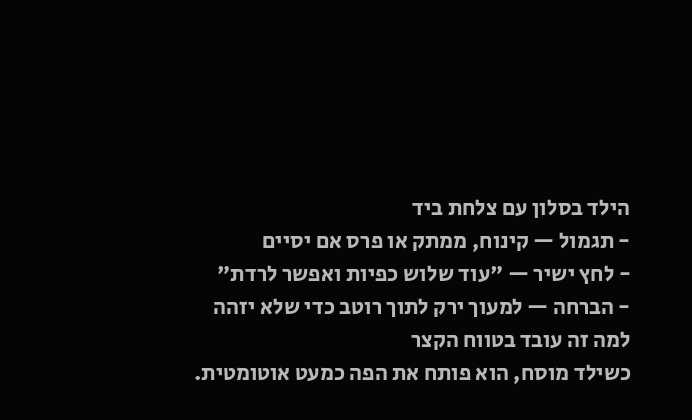הילד בסלון עם צלחת ביד
- תגמול — קינוח, ממתק או פרס אם יסיים
- לחץ ישיר — "עוד שלוש כפיות ואפשר לרדת"
- הברחה — למעוך ירק לתוך רוטב כדי שלא יזהה
למה זה עובד בטווח הקצר
כשילד מוסח, הוא פותח את הפה כמעט אוטומטית.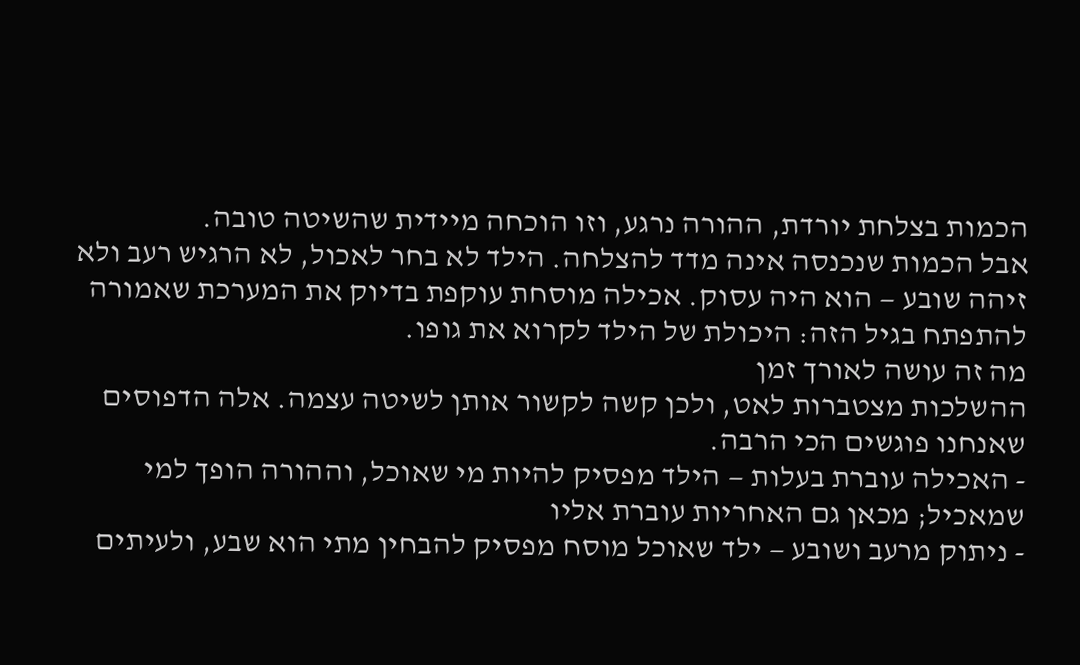הכמות בצלחת יורדת, ההורה נרגע, וזו הוכחה מיידית שהשיטה טובה.
אבל הכמות שנכנסה אינה מדד להצלחה. הילד לא בחר לאכול, לא הרגיש רעב ולא זיהה שובע — הוא היה עסוק. אכילה מוסחת עוקפת בדיוק את המערכת שאמורה להתפתח בגיל הזה: היכולת של הילד לקרוא את גופו.
מה זה עושה לאורך זמן
ההשלכות מצטברות לאט, ולכן קשה לקשור אותן לשיטה עצמה. אלה הדפוסים שאנחנו פוגשים הכי הרבה.
- האכילה עוברת בעלות — הילד מפסיק להיות מי שאוכל, וההורה הופך למי שמאכיל; מכאן גם האחריות עוברת אליו
- ניתוק מרעב ושובע — ילד שאוכל מוסח מפסיק להבחין מתי הוא שבע, ולעיתים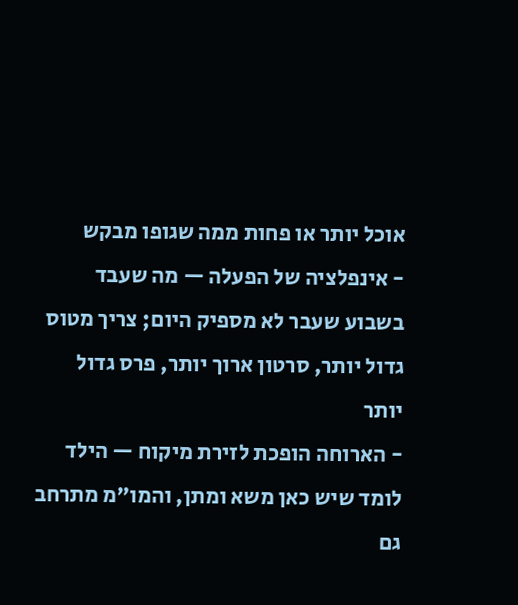אוכל יותר או פחות ממה שגופו מבקש
- אינפלציה של הפעלה — מה שעבד בשבוע שעבר לא מספיק היום; צריך מטוס גדול יותר, סרטון ארוך יותר, פרס גדול יותר
- הארוחה הופכת לזירת מיקוח — הילד לומד שיש כאן משא ומתן, והמו"מ מתרחב גם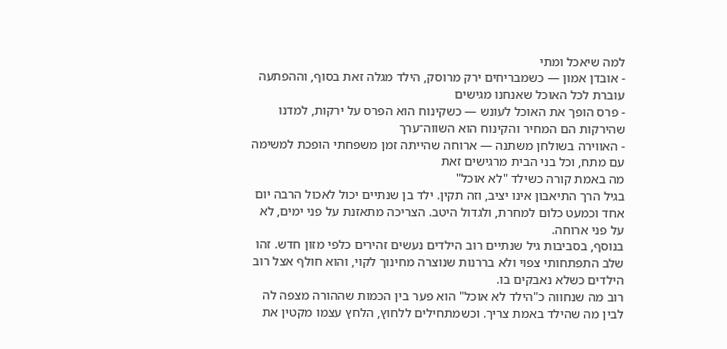למה שיאכל ומתי
- אובדן אמון — כשמבריחים ירק מרוסק, הילד מגלה זאת בסוף, וההפתעה עוברת לכל האוכל שאנחנו מגישים
- פרס הופך את האוכל לעונש — כשקינוח הוא הפרס על ירקות, למדנו שהירקות הם המחיר והקינוח הוא השווה־ערך
- האווירה בשולחן משתנה — ארוחה שהייתה זמן משפחתי הופכת למשימה עם מתח, וכל בני הבית מרגישים זאת
מה באמת קורה כשילד "לא אוכל"
בגיל הרך התיאבון אינו יציב, וזה תקין. ילד בן שנתיים יכול לאכול הרבה יום אחד וכמעט כלום למחרת, ולגדול היטב. הצריכה מתאזנת על פני ימים, לא על פני ארוחה.
בנוסף, בסביבות גיל שנתיים רוב הילדים נעשים זהירים כלפי מזון חדש. זהו שלב התפתחותי צפוי ולא בררנות שנוצרה מחינוך לקוי, והוא חולף אצל רוב הילדים כשלא נאבקים בו.
רוב מה שנחווה כ"הילד לא אוכל" הוא פער בין הכמות שההורה מצפה לה לבין מה שהילד באמת צריך. וכשמתחילים ללחוץ, הלחץ עצמו מקטין את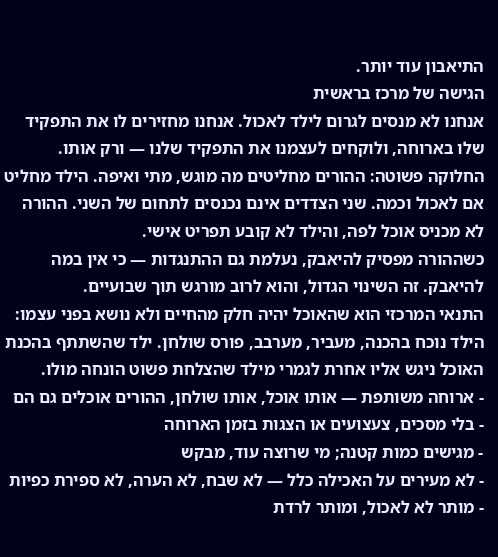התיאבון עוד יותר.
הגישה של מרכז בראשית
אנחנו לא מנסים לגרום לילד לאכול. אנחנו מחזירים לו את התפקיד שלו בארוחה, ולוקחים לעצמנו את התפקיד שלנו — ורק אותו.
החלוקה פשוטה: ההורים מחליטים מה מוגש, מתי ואיפה. הילד מחליט אם לאכול וכמה. שני הצדדים אינם נכנסים לתחום של השני. ההורה לא מכניס אוכל לפה, והילד לא קובע תפריט אישי.
כשההורה מפסיק להיאבק, נעלמת גם ההתנגדות — כי אין במה להיאבק. זה השינוי הגדול, והוא לרוב מורגש תוך שבועיים.
התנאי המרכזי הוא שהאוכל יהיה חלק מהחיים ולא נושא בפני עצמו: הילד נוכח בהכנה, מעביר, מערבב, פורס שולחן. ילד שהשתתף בהכנת האוכל ניגש אליו אחרת לגמרי מילד שהצלחת פשוט הונחה מולו.
- ארוחה משותפת — אותו אוכל, אותו שולחן, ההורים אוכלים גם הם
- בלי מסכים, צעצועים או הצגות בזמן הארוחה
- מגישים כמות קטנה; מי שרוצה עוד, מבקש
- לא מעירים על האכילה כלל — לא שבח, לא הערה, לא ספירת כפיות
- מותר לא לאכול, ומותר לרדת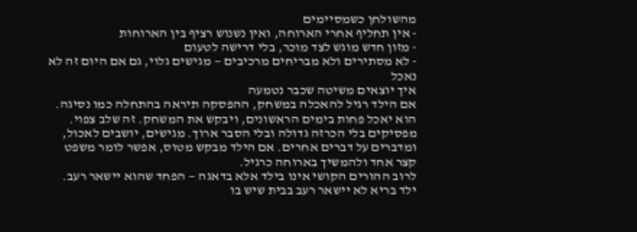מהשולחן כשמסיימים
- אין תחליף אחרי הארוחה, ואין נשנוש רציף בין הארוחות
- מזון חדש מוגש לצד מוכר, בלי דרישה לטעום
- לא מסתירים ולא מבריחים מרכיבים — מגישים גלוי, גם אם היום זה לא נאכל
איך יוצאים משיטה שכבר נטמעה
אם הילד רגיל להאכלה במשחק, ההפסקה תיראה בהתחלה כמו נסיגה. הוא יאכל פחות בימים הראשונים, ויבקש את המשחק. זה שלב צפוי.
מפסיקים בלי הכרזה גדולה ובלי הסבר ארוך. מגישים, יושבים לאכול, ומדברים על דברים אחרים. אם הילד מבקש מטוס, אפשר לומר משפט קצר אחד ולהמשיך בארוחה כרגיל.
לרוב ההורים הקושי אינו בילד אלא בדאגה — הפחד שהוא יישאר רעב. ילד בריא לא יישאר רעב בבית שיש בו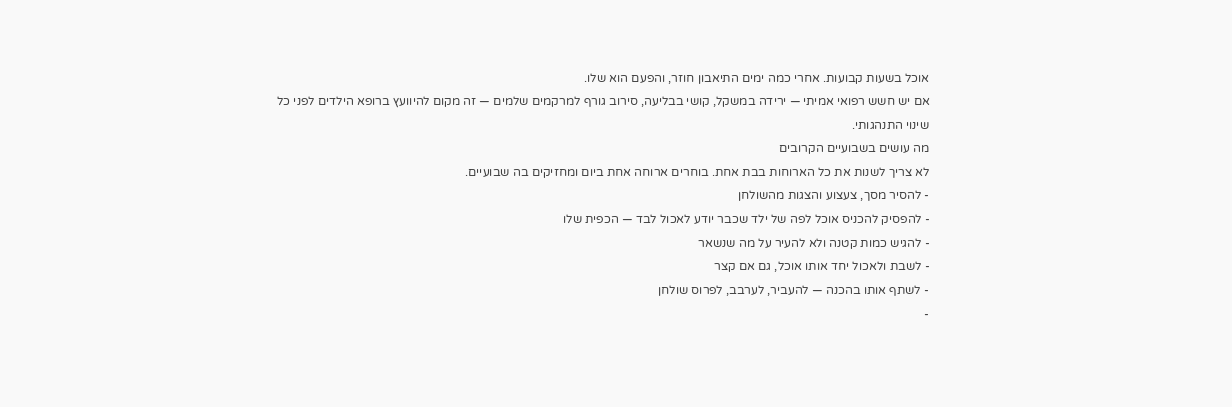אוכל בשעות קבועות. אחרי כמה ימים התיאבון חוזר, והפעם הוא שלו.
אם יש חשש רפואי אמיתי — ירידה במשקל, קושי בבליעה, סירוב גורף למרקמים שלמים — זה מקום להיוועץ ברופא הילדים לפני כל שינוי התנהגותי.
מה עושים בשבועיים הקרובים
לא צריך לשנות את כל הארוחות בבת אחת. בוחרים ארוחה אחת ביום ומחזיקים בה שבועיים.
- להסיר מסך, צעצוע והצגות מהשולחן
- להפסיק להכניס אוכל לפה של ילד שכבר יודע לאכול לבד — הכפית שלו
- להגיש כמות קטנה ולא להעיר על מה שנשאר
- לשבת ולאכול יחד אותו אוכל, גם אם קצר
- לשתף אותו בהכנה — להעביר, לערבב, לפרוס שולחן
-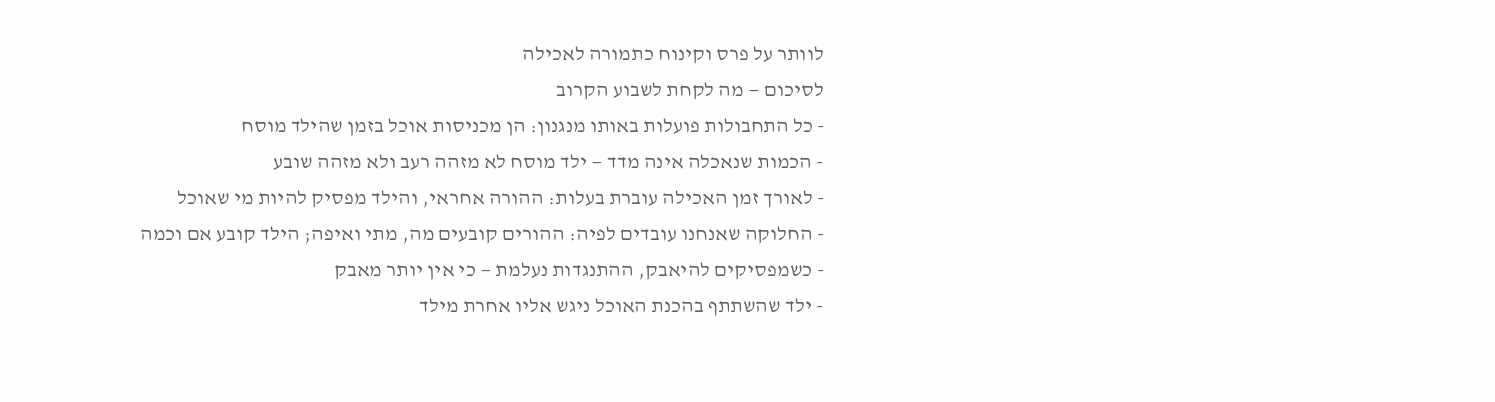לוותר על פרס וקינוח כתמורה לאכילה
לסיכום — מה לקחת לשבוע הקרוב
- כל התחבולות פועלות באותו מנגנון: הן מכניסות אוכל בזמן שהילד מוסח
- הכמות שנאכלה אינה מדד — ילד מוסח לא מזהה רעב ולא מזהה שובע
- לאורך זמן האכילה עוברת בעלות: ההורה אחראי, והילד מפסיק להיות מי שאוכל
- החלוקה שאנחנו עובדים לפיה: ההורים קובעים מה, מתי ואיפה; הילד קובע אם וכמה
- כשמפסיקים להיאבק, ההתנגדות נעלמת — כי אין יותר מאבק
- ילד שהשתתף בהכנת האוכל ניגש אליו אחרת מילד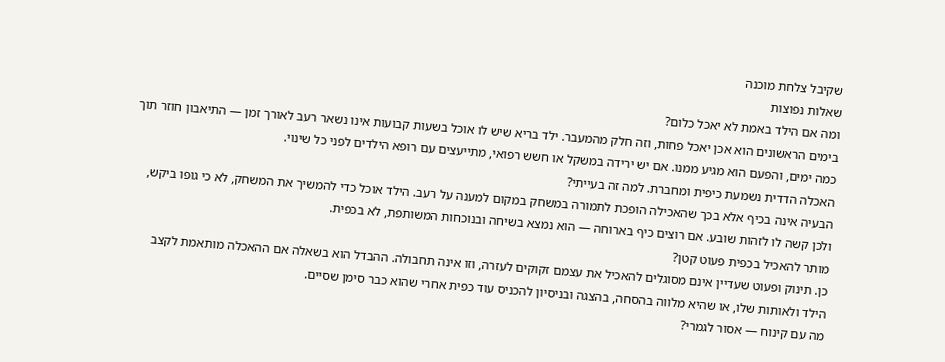שקיבל צלחת מוכנה
שאלות נפוצות
ומה אם הילד באמת לא יאכל כלום?
בימים הראשונים הוא אכן יאכל פחות, וזה חלק מהמעבר. ילד בריא שיש לו אוכל בשעות קבועות אינו נשאר רעב לאורך זמן — התיאבון חוזר תוך כמה ימים, והפעם הוא מגיע ממנו. אם יש ירידה במשקל או חשש רפואי, מתייעצים עם רופא הילדים לפני כל שינוי.
האכלה הדדית נשמעת כיפית ומחברת. למה זה בעייתי?
הבעיה אינה בכיף אלא בכך שהאכילה הופכת לתמורה במשחק במקום למענה על רעב. הילד אוכל כדי להמשיך את המשחק, לא כי גופו ביקש, ולכן קשה לו לזהות שובע. אם רוצים כיף בארוחה — הוא נמצא בשיחה ובנוכחות המשותפת, לא בכפית.
מותר להאכיל בכפית פעוט קטן?
כן. תינוק ופעוט שעדיין אינם מסוגלים להאכיל את עצמם זקוקים לעזרה, וזו אינה תחבולה. ההבדל הוא בשאלה אם ההאכלה מותאמת לקצב הילד ולאותות שלו, או שהיא מלווה בהסחה, בהצגה ובניסיון להכניס עוד כפית אחרי שהוא כבר סימן שסיים.
מה עם קינוח — אסור לגמרי?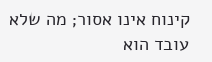קינוח אינו אסור; מה שלא עובד הוא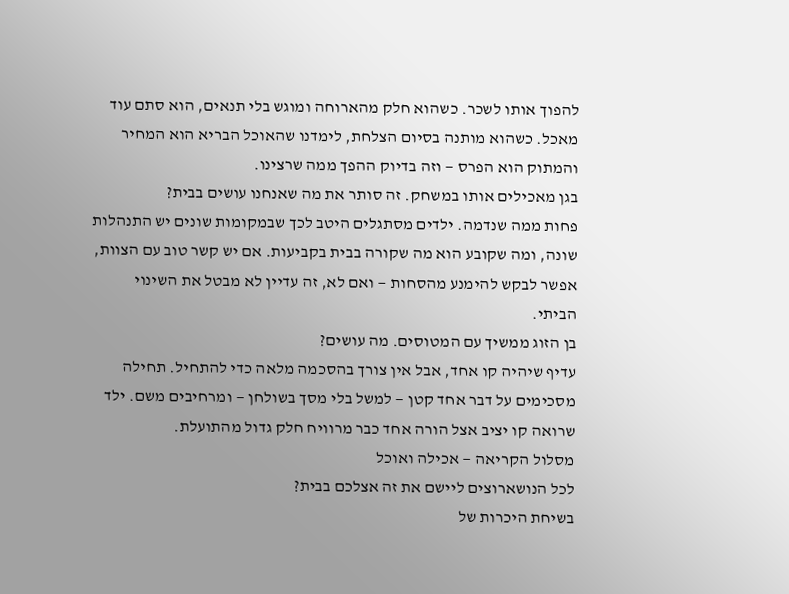להפוך אותו לשכר. כשהוא חלק מהארוחה ומוגש בלי תנאים, הוא סתם עוד מאכל. כשהוא מותנה בסיום הצלחת, לימדנו שהאוכל הבריא הוא המחיר והמתוק הוא הפרס — וזה בדיוק ההפך ממה שרצינו.
בגן מאכילים אותו במשחק. זה סותר את מה שאנחנו עושים בבית?
פחות ממה שנדמה. ילדים מסתגלים היטב לכך שבמקומות שונים יש התנהלות שונה, ומה שקובע הוא מה שקורה בבית בקביעות. אם יש קשר טוב עם הצוות, אפשר לבקש להימנע מהסחות — ואם לא, זה עדיין לא מבטל את השינוי הביתי.
בן הזוג ממשיך עם המטוסים. מה עושים?
עדיף שיהיה קו אחד, אבל אין צורך בהסכמה מלאה כדי להתחיל. תחילה מסכימים על דבר אחד קטן — למשל בלי מסך בשולחן — ומרחיבים משם. ילד שרואה קו יציב אצל הורה אחד כבר מרוויח חלק גדול מהתועלת.
מסלול הקריאה — אכילה ואוכל
לכל הנושארוצים ליישם את זה אצלכם בבית?
בשיחת היכרות של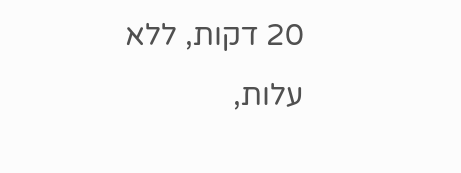20 דקות, ללא עלות,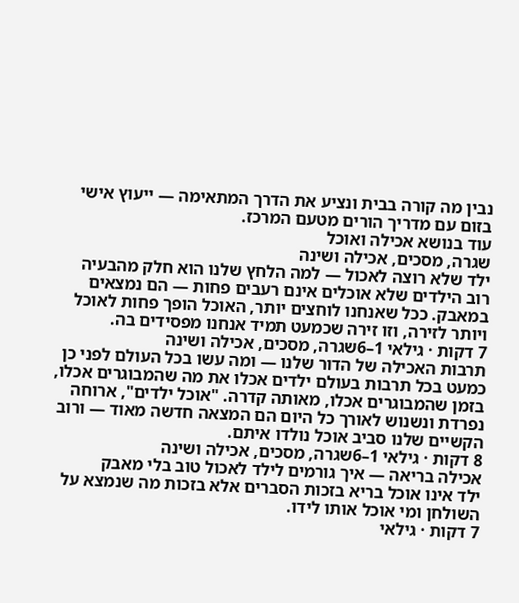נבין מה קורה בבית ונציע את הדרך המתאימה — ייעוץ אישי בזום עם מדריך הורים מטעם המרכז.
עוד בנושא אכילה ואוכל
שגרה, מסכים, אכילה ושינה
ילד שלא רוצה לאכול — למה הלחץ שלנו הוא חלק מהבעיה
רוב הילדים שלא אוכלים אינם רעבים פחות — הם נמצאים במאבק. ככל שאנחנו לוחצים יותר, האוכל הופך פחות לאוכל ויותר לזירה, וזו זירה שכמעט תמיד אנחנו מפסידים בה.
7 דקות · גילאי 1–6שגרה, מסכים, אכילה ושינה
תרבות האכילה של הדור שלנו — ומה עשו בכל העולם לפני כן
כמעט בכל תרבות בעולם ילדים אכלו את מה שהמבוגרים אכלו, בזמן שהמבוגרים אכלו, מאותה קדרה. "אוכל ילדים", ארוחה נפרדת ונשנוש לאורך כל היום הם המצאה חדשה מאוד — ורוב הקשיים שלנו סביב אוכל נולדו איתם.
8 דקות · גילאי 1–6שגרה, מסכים, אכילה ושינה
אכילה בריאה — איך גורמים לילד לאכול טוב בלי מאבק
ילד אינו אוכל בריא בזכות הסברים אלא בזכות מה שנמצא על השולחן ומי אוכל אותו לידו.
7 דקות · גילאי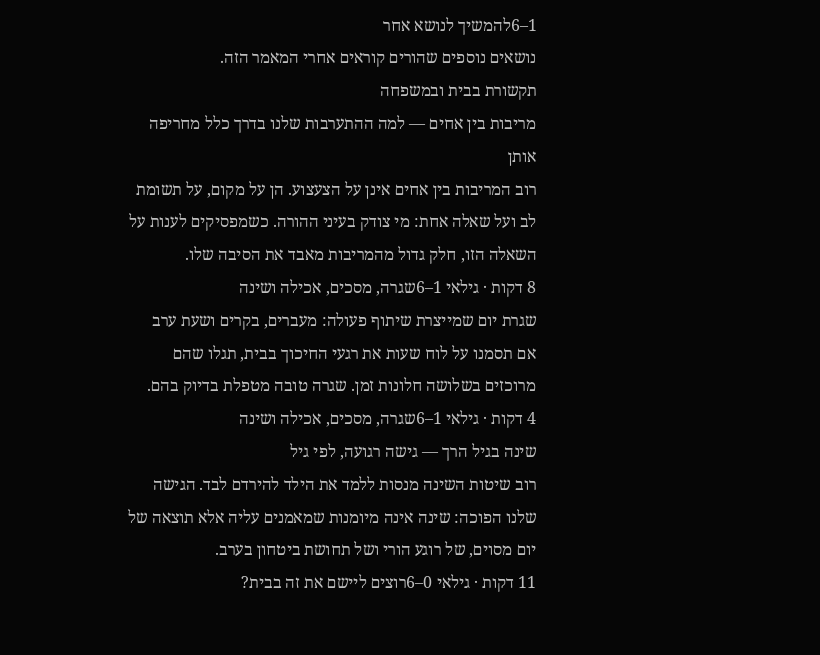1–6להמשיך לנושא אחר
נושאים נוספים שהורים קוראים אחרי המאמר הזה.
תקשורת בבית ובמשפחה
מריבות בין אחים — למה ההתערבות שלנו בדרך כלל מחריפה אותן
רוב המריבות בין אחים אינן על הצעצוע. הן על מקום, על תשומת לב ועל שאלה אחת: מי צודק בעיני ההורה. כשמפסיקים לענות על השאלה הזו, חלק גדול מהמריבות מאבד את הסיבה שלו.
8 דקות · גילאי 1–6שגרה, מסכים, אכילה ושינה
שגרת יום שמייצרת שיתוף פעולה: מעברים, בקרים ושעת ערב
אם תסמנו על לוח שעות את רגעי החיכוך בבית, תגלו שהם מרוכזים בשלושה חלונות זמן. שגרה טובה מטפלת בדיוק בהם.
4 דקות · גילאי 1–6שגרה, מסכים, אכילה ושינה
שינה בגיל הרך — גישה רגועה, לפי גיל
רוב שיטות השינה מנסות ללמד את הילד להירדם לבד. הגישה שלנו הפוכה: שינה אינה מיומנות שמאמנים עליה אלא תוצאה של יום מסוים, של רוגע הורי ושל תחושת ביטחון בערב.
11 דקות · גילאי 0–6רוצים ליישם את זה בבית?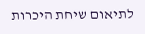לתיאום שיחת היכרות